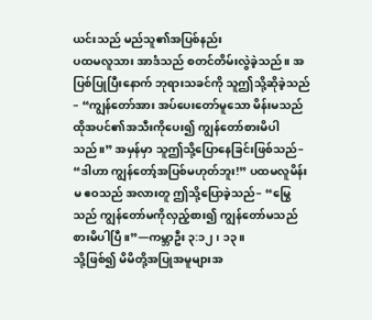ယင်းသည် မည်သူ၏အပြစ်နည်း
ပထမလူသား အာဒံသည် စတင်တိမ်းလွဲခဲ့သည်။ အပြစ်ပြုပြီးနောက် ဘုရားသခင်ကို သူဤသို့ဆိုခဲ့သည်– “ကျွန်တော်အား အပ်ပေးတော်မူသော မိန်းမသည် ထိုအပင်၏အသီးကိုပေး၍ ကျွန်တော်စားမိပါသည်။” အမှန်မှာ သူဤသို့ပြောနေခြင်းဖြစ်သည်– “ဒါဟာ ကျွန်တော့်အပြစ်မဟုတ်ဘူး!” ပထမလူမိန်းမ ဧဝသည် အလားတူ ဤသို့ပြောခဲ့သည်– “မြွေသည် ကျွန်တော်မကိုလှည့်စား၍ ကျွန်တော်မသည် စားမိပါပြီ။”—ကမ္ဘာဦး ၃:၁၂၊ ၁၃။
သို့ဖြစ်၍ မိမိတို့အပြုအမူများအ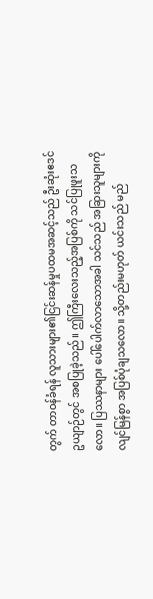တွက် တာဝန်ခံရန် လူသားများ၏ငြင်းဆန်မှုပထမအဆင့်သည် ဦးဆုံးဧဒင်ဥယျာဉ်တွင် အစပြုခဲ့သည်။ ဤကြီးလေးသည့်အပြစ်ကို သင်ပြုဖူးသလော။ ပြဿနာများ ပေါ်ပေါက်လာသောအခါ သင်သည် အခြားသူများကို လျင်မြန်စွာ အပြစ်ပုံချသလော။ သို့တည်းမဟုတ် ယင်းသည် မည်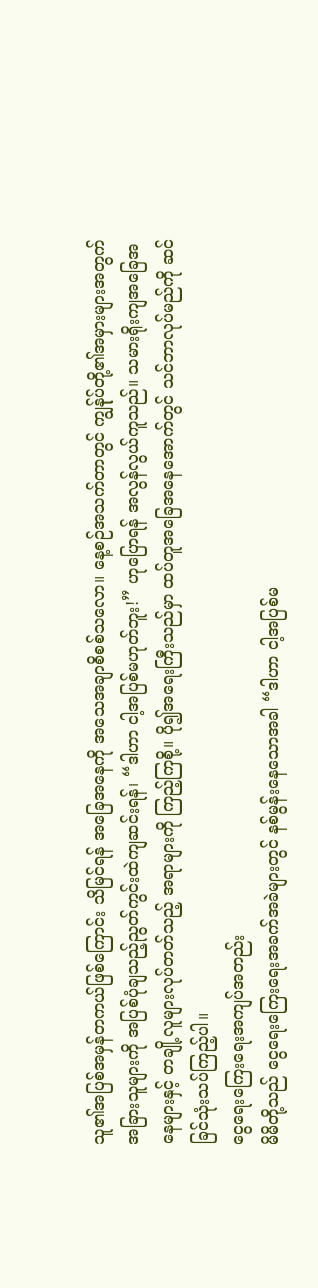သူ၏အပြစ်အမှန်တကယ်ဖြစ်ကြောင်း သိမြင်ရန် အခြေအနေကို အသေအချာစိစစ်သလော။ နေ့စဉ်အသက်တာတွင် ကျွန်ုပ်တို့၏အမှားများအတွက် အခြားသူများကို အပြစ်ပုံချသည့်ညွတ်ကွင်းထဲကျဆင်းရန်၊ “ဒါဟာ ငါ့အပြစ်မဟုတ်ဘူး!” ဟုပြောရန် အလွန်လွယ်ကူသည်။ သမားရိုးကျအခြေအနေများနှင့် တချို့လူများလုပ်တတ်သည့် အရာများကို ကြည့်ကြစို့။ ပို၍အရေးကြီးသည်မှာ ထပ်တူအခြေအနေအောက်တွင် သင်ဘာလုပ်မည်ကို ဆင်ခြင်သုံးသပ်ကြည့်ပါ။
ငွေရေးကြေးရေးအကျပ်အတည်း
မိမိတို့သည် ငွေရေးကြေးရေးအခက်အခဲများတွင် နစ်မွန်းနေသောအခါ “ဒါဟာ ငါ့အပြစ်မ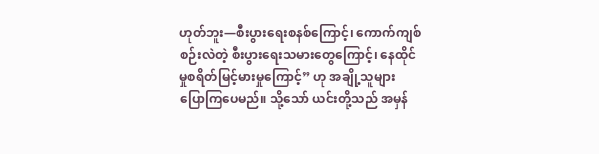ဟုတ်ဘူး—စီးပွားရေးစနစ်ကြောင့်၊ ကောက်ကျစ်စဉ်းလဲတဲ့ စီးပွားရေးသမားတွေကြောင့်၊ နေထိုင်မှုစရိတ်မြင့်မားမှုကြောင့်” ဟု အချို့သူများ ပြောကြပေမည်။ သို့သော် ယင်းတို့သည် အမှန်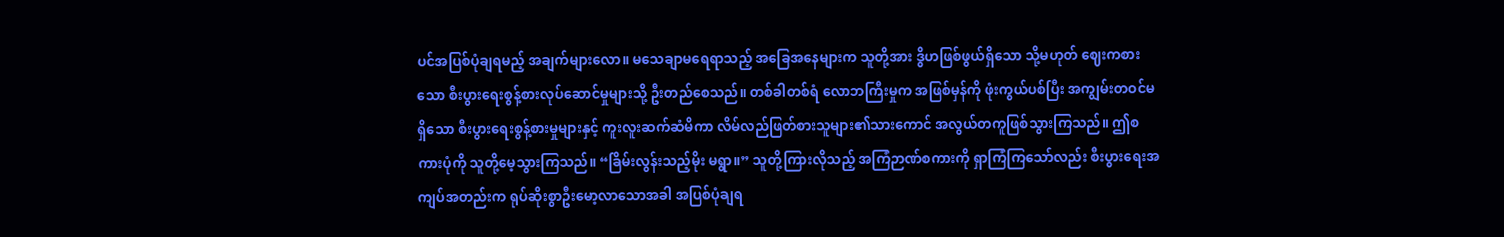ပင်အပြစ်ပုံချရမည့် အချက်များလော။ မသေချာမရေရာသည့် အခြေအနေများက သူတို့အား ဒွိဟဖြစ်ဖွယ်ရှိသော သို့မဟုတ် ဈေးကစားသော စီးပွားရေးစွန့်စားလုပ်ဆောင်မှုများသို့ ဦးတည်စေသည်။ တစ်ခါတစ်ရံ လောဘကြီးမှုက အဖြစ်မှန်ကို ဖုံးကွယ်ပစ်ပြီး အကျွမ်းတဝင်မရှိသော စီးပွားရေးစွန့်စားမှုများနှင့် ကူးလူးဆက်ဆံမိကာ လိမ်လည်ဖြတ်စားသူများ၏သားကောင် အလွယ်တကူဖြစ်သွားကြသည်။ ဤစကားပုံကို သူတို့မေ့သွားကြသည်။ “ခြိမ်းလွန်းသည့်မိုး မရွာ။” သူတို့ကြားလိုသည့် အကြံဉာဏ်စကားကို ရှာကြံကြသော်လည်း စီးပွားရေးအကျပ်အတည်းက ရုပ်ဆိုးစွာဦးမော့လာသောအခါ အပြစ်ပုံချရ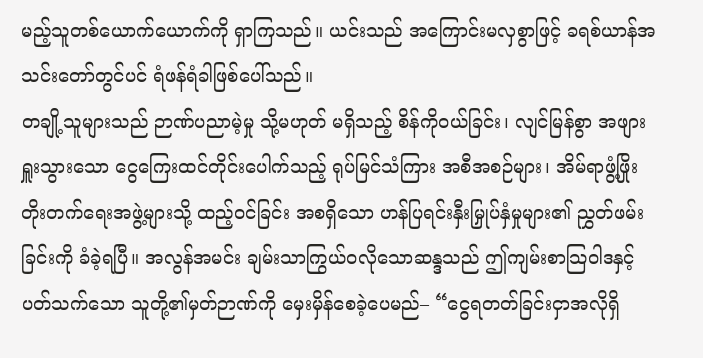မည့်သူတစ်ယောက်ယောက်ကို ရှာကြသည်။ ယင်းသည် အကြောင်းမလှစွာဖြင့် ခရစ်ယာန်အသင်းတော်တွင်ပင် ရံဖန်ရံခါဖြစ်ပေါ်သည်။
တချို့သူများသည် ဉာဏ်ပညာမဲ့မှု သို့မဟုတ် မရှိသည့် စိန်ကိုဝယ်ခြင်း၊ လျင်မြန်စွာ အဖျားရှူးသွားသော ငွေကြေးထင်တိုင်းပေါက်သည့် ရုပ်မြင်သံကြား အစီအစဉ်များ၊ အိမ်ရာဖွံ့ဖြိုးတိုးတက်ရေးအဖွဲ့များသို့ ထည့်ဝင်ခြင်း အစရှိသော ဟန်ပြရင်းနှီးမြှုပ်နှံမှုများ၏ ညွှတ်ဖမ်းခြင်းကို ခံခဲ့ရပြီ။ အလွန်အမင်း ချမ်းသာကြွယ်ဝလိုသောဆန္ဒသည် ဤကျမ်းစာသြဝါဒနှင့်ပတ်သက်သော သူတို့၏မှတ်ဉာဏ်ကို မှေးမှိန်စေခဲ့ပေမည်– “ငွေရတတ်ခြင်းငှာအလိုရှိ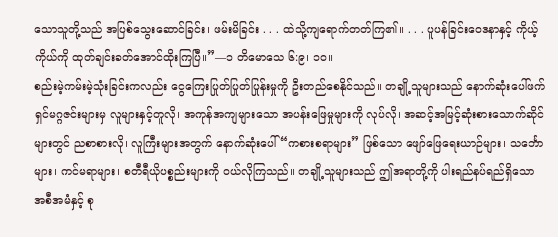သောသူတို့သည် အပြစ်သွေးဆောင်ခြင်း၊ ဖမ်းမိခြင်း . . . ထဲသို့ကျရောက်တတ်ကြ၏။ . . . ပူပန်ခြင်းဝေဒနာနှင့် ကိုယ့်ကိုယ်ကို ထုတ်ချင်းခတ်အောင်ထိုးကြပြီ။”—၁ တိမောသေ ၆:၉၊ ၁၀။
စည်းမဲ့ကမ်းမဲ့သုံးခြင်းကလည်း ငွေကြေးပြုတ်ပြုတ်ပြုန်းမှုကို ဦးတည်စေနိုင်သည်။ တချို့သူများသည် နောက်ဆုံးပေါ်ဖက်ရှင်မဂ္ဂဇင်းများမှ လူများနှင့်တူလို၊ အကုန်အကျများသော အပန်းဖြေမှုများကို လုပ်လို၊ အဆင့်အမြင့်ဆုံးစားသောက်ဆိုင်များတွင် ညစာစားလို၊ လူကြီးများအတွက် နောက်ဆုံးပေါ် “ကစားစရာများ” ဖြစ်သော ဖျော်ဖြေရေးယာဉ်များ၊ သင်္ဘောများ၊ ကင်မရာများ၊ စတီရီယိုပစ္စည်းများကို ဝယ်လိုကြသည်။ တချို့သူများသည် ဤအရာတို့ကို ပါးရည်နပ်ရည်ရှိသော အစီအမံနှင့် စု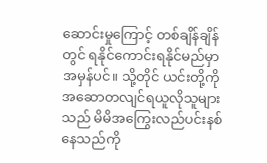ဆောင်းမှုကြောင့် တစ်ချိန်ချိန်တွင် ရနိုင်ကောင်းရနိုင်မည်မှာ အမှန်ပင်။ သို့တိုင် ယင်းတို့ကို အဆောတလျင်ရယူလိုသူများသည် မိမိအကြွေးလည်ပင်းနစ်နေသည်ကို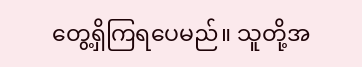တွေ့ရှိကြရပေမည်။ သူတို့အ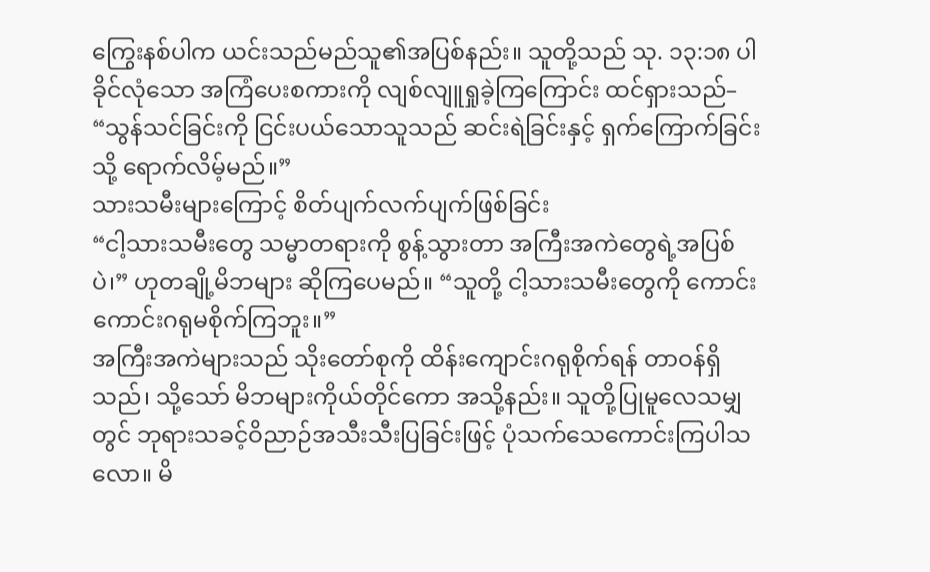ကြွေးနစ်ပါက ယင်းသည်မည်သူ၏အပြစ်နည်း။ သူတို့သည် သု. ၁၃:၁၈ ပါခိုင်လုံသော အကြံပေးစကားကို လျစ်လျူရှုခဲ့ကြကြောင်း ထင်ရှားသည်– “သွန်သင်ခြင်းကို ငြင်းပယ်သောသူသည် ဆင်းရဲခြင်းနှင့် ရှက်ကြောက်ခြင်းသို့ ရောက်လိမ့်မည်။”
သားသမီးများကြောင့် စိတ်ပျက်လက်ပျက်ဖြစ်ခြင်း
“ငါ့သားသမီးတွေ သမ္မာတရားကို စွန့်သွားတာ အကြီးအကဲတွေရဲ့အပြစ်ပဲ၊” ဟုတချို့မိဘများ ဆိုကြပေမည်။ “သူတို့ ငါ့သားသမီးတွေကို ကောင်းကောင်းဂရုမစိုက်ကြဘူး။”
အကြီးအကဲများသည် သိုးတော်စုကို ထိန်းကျောင်းဂရုစိုက်ရန် တာဝန်ရှိသည်၊ သို့သော် မိဘများကိုယ်တိုင်ကော အသို့နည်း။ သူတို့ပြုမူလေသမျှတွင် ဘုရားသခင့်ဝိညာဉ်အသီးသီးပြခြင်းဖြင့် ပုံသက်သေကောင်းကြပါသလော။ မိ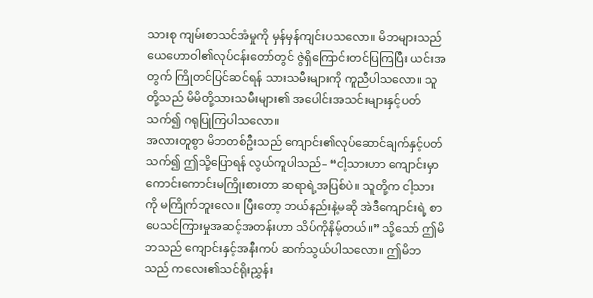သားစု ကျမ်းစာသင်အံမှုကို မှန်မှန်ကျင်းပသလော။ မိဘများသည် ယေဟောဝါ၏လုပ်ငန်းတော်တွင် ဇွဲရှိကြောင်းတင်ပြကြပြီး ယင်းအတွက် ကြိုတင်ပြင်ဆင်ရန် သားသမီးများကို ကူညီပါသလော။ သူတို့သည် မိမိတို့သားသမီးများ၏ အပေါင်းအသင်းများနှင့်ပတ်သက်၍ ဂရုပြုကြပါသလော။
အလားတူစွာ မိဘတစ်ဦးသည် ကျောင်း၏လုပ်ဆောင်ချက်နှင့်ပတ်သက်၍ ဤသို့ပြောရန် လွယ်ကူပါသည်– “ငါ့သားဟာ ကျောင်းမှာကောင်းကောင်းမကြိုးစားတာ ဆရာရဲ့အပြစ်ပဲ။ သူတို့က ငါ့သားကို မကြိုက်ဘူးလေ။ ပြီးတော့ ဘယ်နည်းနဲ့မဆို အဲဒီကျောင်းရဲ့ စာပေသင်ကြားမှုအဆင့်အတန်းဟာ သိပ်ကိုနိမ့်တယ်။” သို့သော် ဤမိဘသည် ကျောင်းနှင့်အနီးကပ် ဆက်သွယ်ပါသလော။ ဤမိဘသည် ကလေး၏သင်ရိုးညွှန်း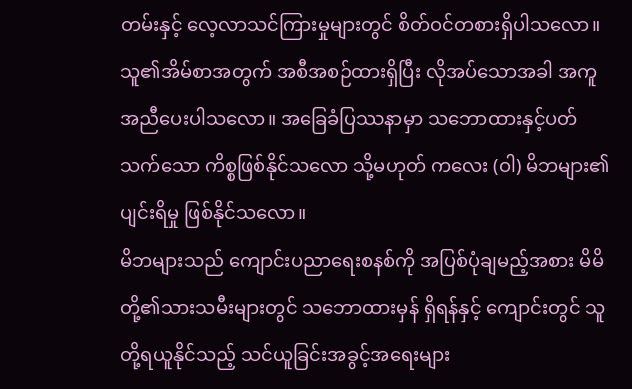တမ်းနှင့် လေ့လာသင်ကြားမှုများတွင် စိတ်ဝင်တစားရှိပါသလော။ သူ၏အိမ်စာအတွက် အစီအစဉ်ထားရှိပြီး လိုအပ်သောအခါ အကူအညီပေးပါသလော။ အခြေခံပြဿနာမှာ သဘောထားနှင့်ပတ်သက်သော ကိစ္စဖြစ်နိုင်သလော သို့မဟုတ် ကလေး (ဝါ) မိဘများ၏ပျင်းရိမှု ဖြစ်နိုင်သလော။
မိဘများသည် ကျောင်းပညာရေးစနစ်ကို အပြစ်ပုံချမည့်အစား မိမိတို့၏သားသမီးများတွင် သဘောထားမှန် ရှိရန်နှင့် ကျောင်းတွင် သူတို့ရယူနိုင်သည့် သင်ယူခြင်းအခွင့်အရေးများ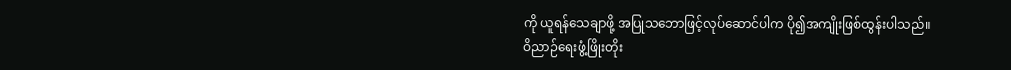ကို ယူရန်သေချာဖို့ အပြုသဘောဖြင့်လုပ်ဆောင်ပါက ပို၍အကျိုးဖြစ်ထွန်းပါသည်။
ဝိညာဉ်ရေးဖွံ့ဖြိုးတိုး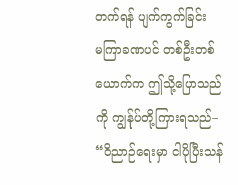တက်ရန် ပျက်ကွက်ခြင်း
မကြာခဏပင် တစ်ဦးတစ်ယောက်က ဤသို့ပြောသည်ကို ကျွန်ုပ်တို့ကြားရသည်– “ဝိညာဉ်ရေးမှာ ငါပိုပြီးသန်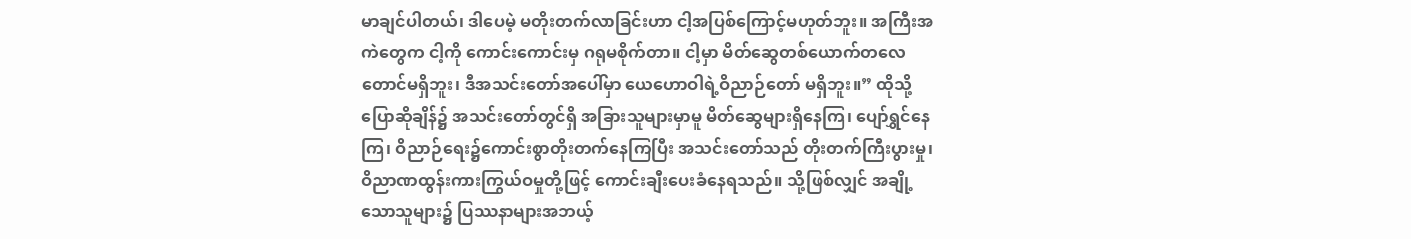မာချင်ပါတယ်၊ ဒါပေမဲ့ မတိုးတက်လာခြင်းဟာ ငါ့အပြစ်ကြောင့်မဟုတ်ဘူး။ အကြီးအကဲတွေက ငါ့ကို ကောင်းကောင်းမှ ဂရုမစိုက်တာ။ ငါ့မှာ မိတ်ဆွေတစ်ယောက်တလေတောင်မရှိဘူး၊ ဒီအသင်းတော်အပေါ်မှာ ယေဟောဝါရဲ့ဝိညာဉ်တော် မရှိဘူး။” ထိုသို့ပြောဆိုချိန်၌ အသင်းတော်တွင်ရှိ အခြားသူများမှာမူ မိတ်ဆွေများရှိနေကြ၊ ပျော်ရွှင်နေကြ၊ ဝိညာဉ်ရေး၌ကောင်းစွာတိုးတက်နေကြပြီး အသင်းတော်သည် တိုးတက်ကြီးပွားမှု၊ ဝိညာဏထွန်းကားကြွယ်ဝမှုတို့ဖြင့် ကောင်းချီးပေးခံနေရသည်။ သို့ဖြစ်လျှင် အချို့သောသူများ၌ ပြဿနာများအဘယ့်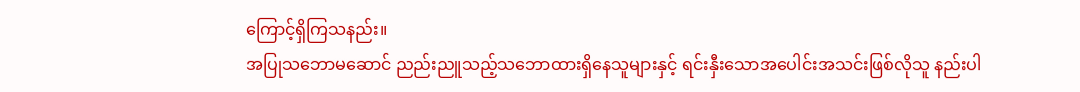ကြောင့်ရှိကြသနည်း။
အပြုသဘောမဆောင် ညည်းညူသည့်သဘောထားရှိနေသူများနှင့် ရင်းနှီးသောအပေါင်းအသင်းဖြစ်လိုသူ နည်းပါ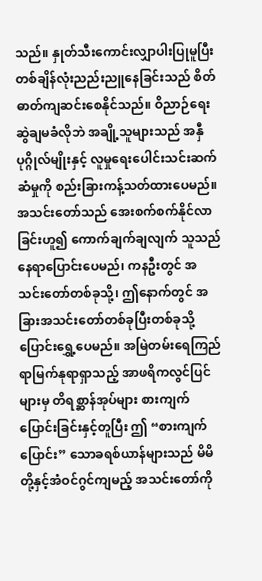သည်။ နှုတ်သီးကောင်းလျှာပါးပြုမူပြီး တစ်ချိန်လုံးညည်းညူနေခြင်းသည် စိတ်ဓာတ်ကျဆင်းစေနိုင်သည်။ ဝိညာဉ်ရေး ဆွဲချမခံလိုဘဲ အချို့သူများသည် အနှီပုဂ္ဂိုလ်မျိုးနှင့် လူမှုရေးပေါင်းသင်းဆက်ဆံမှုကို စည်းခြားကန့်သတ်ထားပေမည်။ အသင်းတော်သည် အေးစက်စက်နိုင်လာခြင်းဟူ၍ ကောက်ချက်ချလျက် သူသည် နေရာပြောင်းပေမည်၊ ကနဦးတွင် အသင်းတော်တစ်ခုသို့၊ ဤနောက်တွင် အခြားအသင်းတော်တစ်ခုပြီးတစ်ခုသို့ ပြောင်းရွှေ့ပေမည်။ အမြဲတမ်းရေကြည်ရာမြက်နုရာရှာသည့် အာဖရိကလွင်ပြင်များမှ တိရစ္ဆာန်အုပ်များ စားကျက်ပြောင်းခြင်းနှင့်တူပြီး ဤ “စားကျက်ပြောင်း” သောခရစ်ယာန်များသည် မိမိတို့နှင့်အံဝင်ဂွင်ကျမည့် အသင်းတော်ကို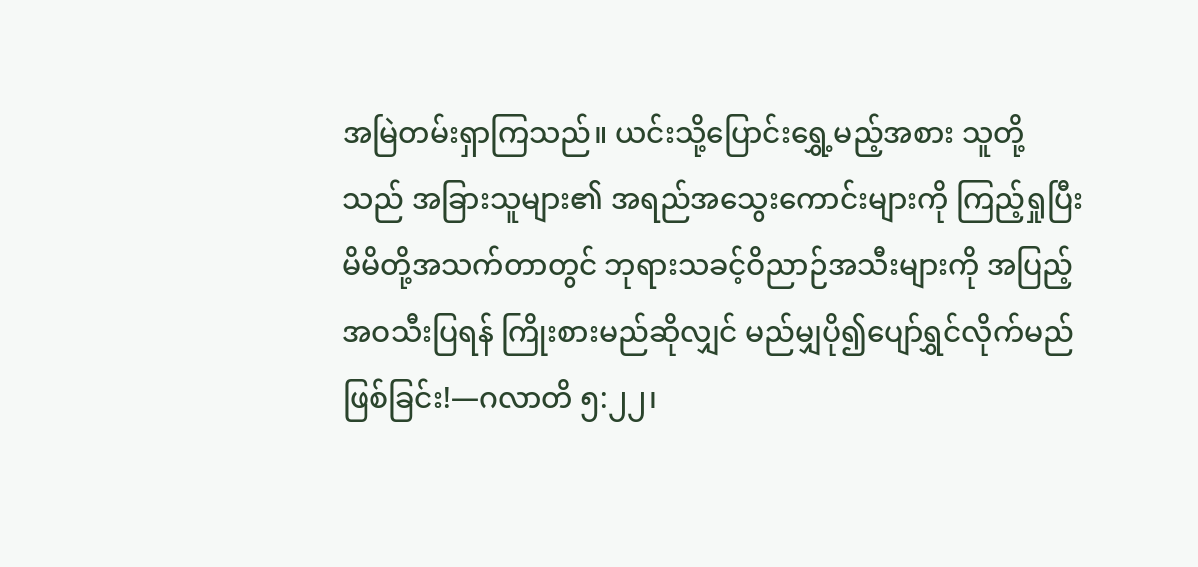အမြဲတမ်းရှာကြသည်။ ယင်းသို့ပြောင်းရွှေ့မည့်အစား သူတို့သည် အခြားသူများ၏ အရည်အသွေးကောင်းများကို ကြည့်ရှုပြီး မိမိတို့အသက်တာတွင် ဘုရားသခင့်ဝိညာဉ်အသီးများကို အပြည့်အဝသီးပြရန် ကြိုးစားမည်ဆိုလျှင် မည်မျှပို၍ပျော်ရွှင်လိုက်မည်ဖြစ်ခြင်း!—ဂလာတိ ၅:၂၂၊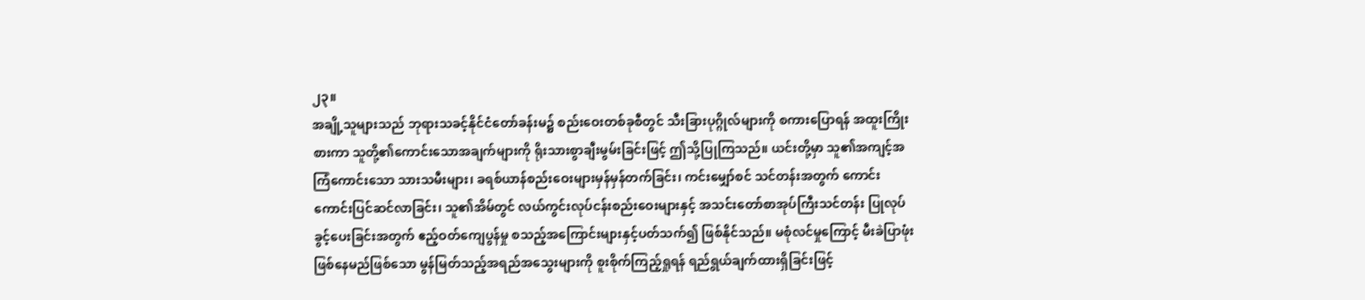၂၃။
အချို့သူများသည် ဘုရားသခင့်နိုင်ငံတော်ခန်းမ၌ စည်းဝေးတစ်ခုစီတွင် သီးခြားပုဂ္ဂိုလ်များကို စကားပြောရန် အထူးကြိုးစားကာ သူတို့၏ကောင်းသောအချက်များကို ရိုးသားစွာချီးမွမ်းခြင်းဖြင့် ဤသို့ပြုကြသည်။ ယင်းတို့မှာ သူ၏အကျင့်အကြံကောင်းသော သားသမီးများ၊ ခရစ်ယာန်စည်းဝေးများမှန်မှန်တက်ခြင်း၊ ကင်းမျှော်စင် သင်တန်းအတွက် ကောင်းကောင်းပြင်ဆင်လာခြင်း၊ သူ၏အိမ်တွင် လယ်ကွင်းလုပ်ငန်းစည်းဝေးများနှင့် အသင်းတော်စာအုပ်ကြီးသင်တန်း ပြုလုပ်ခွင့်ပေးခြင်းအတွက် ဧည့်ဝတ်ကျေပွန်မှု စသည့်အကြောင်းများနှင့်ပတ်သက်၍ ဖြစ်နိုင်သည်။ မစုံလင်မှုကြောင့် မီးခဲပြာဖုံးဖြစ်နေမည်ဖြစ်သော မွန်မြတ်သည့်အရည်အသွေးများကို စူးစိုက်ကြည့်ရှုရန် ရည်ရွယ်ချက်ထားရှိခြင်းဖြင့်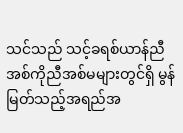သင်သည် သင့်ခရစ်ယာန်ညီအစ်ကိုညီအစ်မများတွင်ရှိ မွန်မြတ်သည့်အရည်အ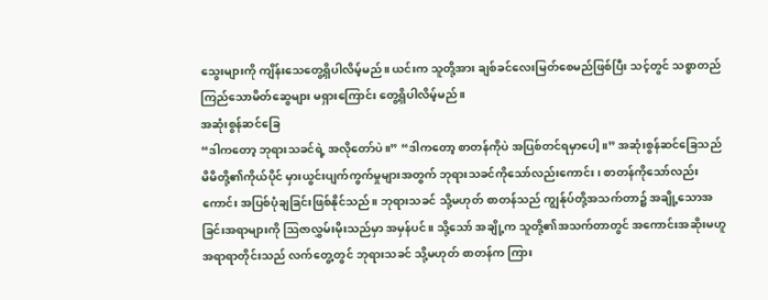သွေးများကို ကျိန်းသေတွေ့ရှိပါလိမ့်မည်။ ယင်းက သူတို့အား ချစ်ခင်လေးမြတ်စေမည်ဖြစ်ပြီး သင့်တွင် သစ္စာတည်ကြည်သောမိတ်ဆွေများ မရှားကြောင်း တွေ့ရှိပါလိမ့်မည်။
အဆုံးစွန်ဆင်ခြေ
“ဒါကတော့ ဘုရားသခင်ရဲ့ အလိုတော်ပဲ။” “ဒါကတော့ စာတန်ကိုပဲ အပြစ်တင်ရမှာပေါ့။” အဆုံးစွန်ဆင်ခြေသည် မိမိတို့၏ကိုယ်ပိုင် မှားယွင်းပျက်ကွက်မှုများအတွက် ဘုရားသခင်ကိုသော်လည်းကောင်း၊ စာတန်ကိုသော်လည်းကောင်း အပြစ်ပုံချခြင်းဖြစ်နိုင်သည်။ ဘုရားသခင် သို့မဟုတ် စာတန်သည် ကျွန်ုပ်တို့အသက်တာ၌ အချို့သောအခြင်းအရာများကို ဩဇာလွှမ်းမိုးသည်မှာ အမှန်ပင်။ သို့သော် အချို့က သူတို့၏အသက်တာတွင် အကောင်းအဆိုးမဟူ အရာရာတိုင်းသည် လက်တွေ့တွင် ဘုရားသခင် သို့မဟုတ် စာတန်က ကြား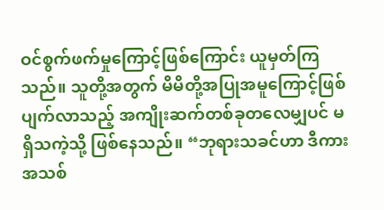ဝင်စွက်ဖက်မှုကြောင့်ဖြစ်ကြောင်း ယူမှတ်ကြသည်။ သူတို့အတွက် မိမိတို့အပြုအမူကြောင့်ဖြစ်ပျက်လာသည့် အကျိုးဆက်တစ်ခုတလေမျှပင် မရှိသကဲ့သို့ ဖြစ်နေသည်။ “ဘုရားသခင်ဟာ ဒီကားအသစ်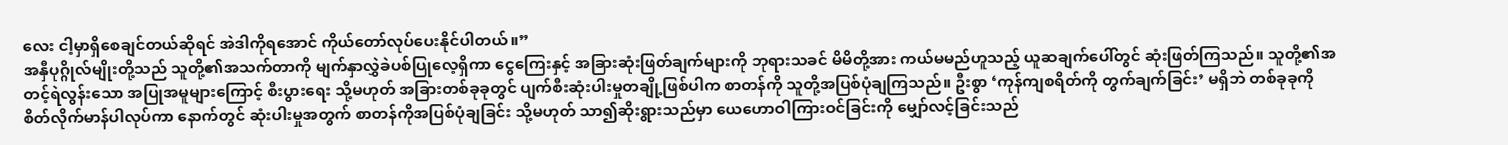လေး ငါ့မှာရှိစေချင်တယ်ဆိုရင် အဲဒါကိုရအောင် ကိုယ်တော်လုပ်ပေးနိုင်ပါတယ်။”
အနှီပုဂ္ဂိုလ်မျိုးတို့သည် သူတို့၏အသက်တာကို မျက်နှာလွှဲခဲပစ်ပြုလေ့ရှိကာ ငွေကြေးနှင့် အခြားဆုံးဖြတ်ချက်များကို ဘုရားသခင် မိမိတို့အား ကယ်မမည်ဟူသည့် ယူဆချက်ပေါ်တွင် ဆုံးဖြတ်ကြသည်။ သူတို့၏အတင့်ရဲလွန်းသော အပြုအမူများကြောင့် စီးပွားရေး သို့မဟုတ် အခြားတစ်ခုခုတွင် ပျက်စီးဆုံးပါးမှုတချို့ဖြစ်ပါက စာတန်ကို သူတို့အပြစ်ပုံချကြသည်။ ဦးစွာ ‘ကုန်ကျစရိတ်ကို တွက်ချက်ခြင်း’ မရှိဘဲ တစ်ခုခုကို စိတ်လိုက်မာန်ပါလုပ်ကာ နောက်တွင် ဆုံးပါးမှုအတွက် စာတန်ကိုအပြစ်ပုံချခြင်း သို့မဟုတ် သာ၍ဆိုးရွားသည်မှာ ယေဟောဝါကြားဝင်ခြင်းကို မျှော်လင့်ခြင်းသည်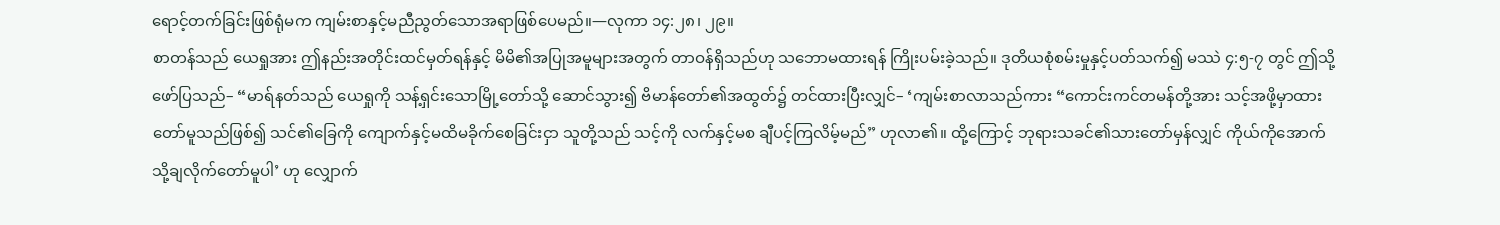ရောင့်တက်ခြင်းဖြစ်ရုံမက ကျမ်းစာနှင့်မညီညွတ်သောအရာဖြစ်ပေမည်။—လုကာ ၁၄:၂၈၊ ၂၉။
စာတန်သည် ယေရှုအား ဤနည်းအတိုင်းထင်မှတ်ရန်နှင့် မိမိ၏အပြုအမူများအတွက် တာဝန်ရှိသည်ဟု သဘောမထားရန် ကြိုးပမ်းခဲ့သည်။ ဒုတိယစုံစမ်းမှုနှင့်ပတ်သက်၍ မဿဲ ၄:၅-၇ တွင် ဤသို့ဖော်ပြသည်– “မာရ်နတ်သည် ယေရှုကို သန့်ရှင်းသောမြို့တော်သို့ ဆောင်သွား၍ ဗိမာန်တော်၏အထွတ်၌ တင်ထားပြီးလျှင်– ‘ကျမ်းစာလာသည်ကား “ကောင်းကင်တမန်တို့အား သင့်အဖို့မှာထားတော်မူသည်ဖြစ်၍ သင်၏ခြေကို ကျောက်နှင့်မထိမခိုက်စေခြင်းငှာ သူတို့သည် သင့်ကို လက်နှင့်မစ ချီပင့်ကြလိမ့်မည်” ဟုလာ၏။ ထို့ကြောင့် ဘုရားသခင်၏သားတော်မှန်လျှင် ကိုယ်ကိုအောက်သို့ချလိုက်တော်မူပါ’ ဟု လျှောက်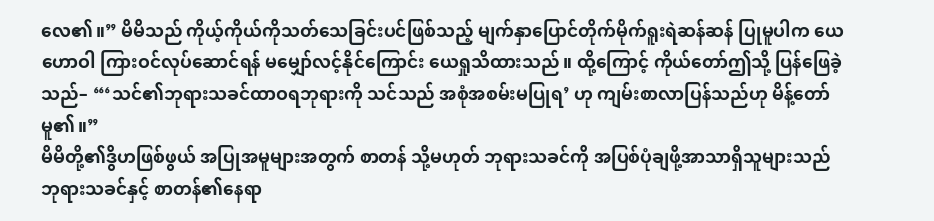လေ၏။” မိမိသည် ကိုယ့်ကိုယ်ကိုသတ်သေခြင်းပင်ဖြစ်သည့် မျက်နှာပြောင်တိုက်မိုက်ရူးရဲဆန်ဆန် ပြုမူပါက ယေဟောဝါ ကြားဝင်လုပ်ဆောင်ရန် မမျှော်လင့်နိုင်ကြောင်း ယေရှုသိထားသည်။ ထို့ကြောင့် ကိုယ်တော်ဤသို့ ပြန်ဖြေခဲ့သည်– “‘သင်၏ဘုရားသခင်ထာဝရဘုရားကို သင်သည် အစုံအစမ်းမပြုရ’ ဟု ကျမ်းစာလာပြန်သည်ဟု မိန့်တော်မူ၏။”
မိမိတို့၏ဒွိဟဖြစ်ဖွယ် အပြုအမူများအတွက် စာတန် သို့မဟုတ် ဘုရားသခင်ကို အပြစ်ပုံချဖို့အာသာရှိသူများသည် ဘုရားသခင်နှင့် စာတန်၏နေရာ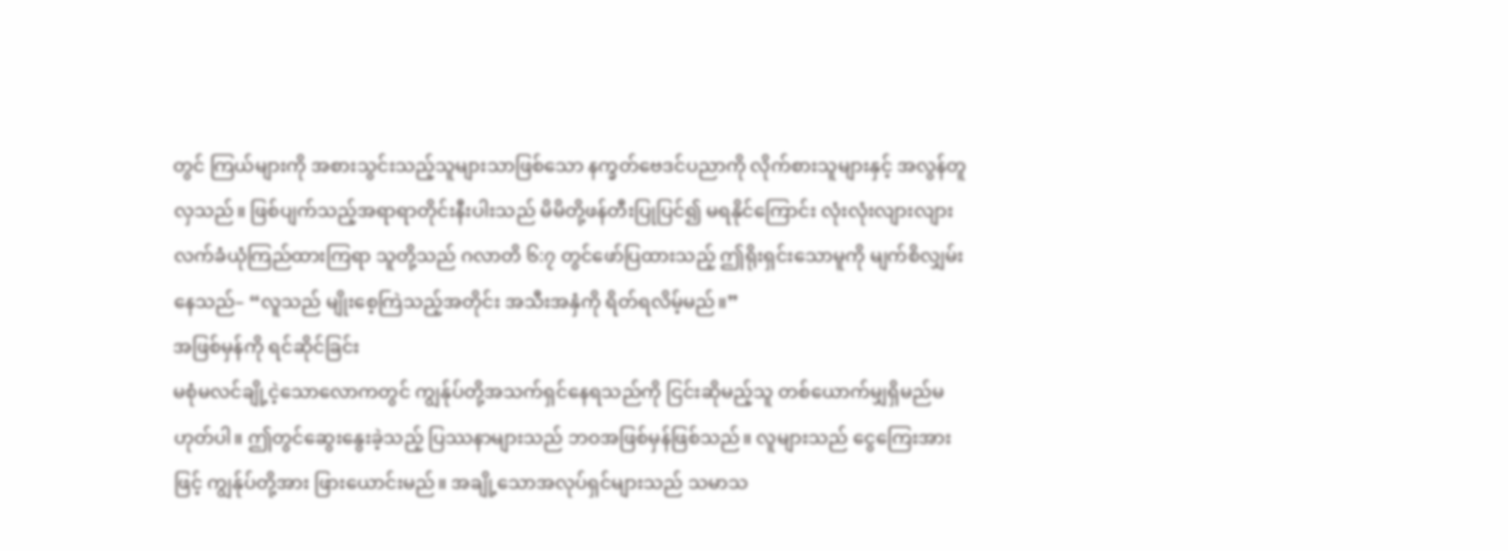တွင် ကြယ်များကို အစားသွင်းသည့်သူများသာဖြစ်သော နက္ခတ်ဗေဒင်ပညာကို လိုက်စားသူများနှင့် အလွန်တူလှသည်။ ဖြစ်ပျက်သည့်အရာရာတိုင်းနီးပါးသည် မိမိတို့ဖန်တီးပြုပြင်၍ မရနိုင်ကြောင်း လုံးလုံးလျားလျား လက်ခံယုံကြည်ထားကြရာ သူတို့သည် ဂလာတိ ၆:၇ တွင်ဖော်ပြထားသည့် ဤရိုးရှင်းသောမူကို မျက်စိလျှမ်းနေသည်– “လူသည် မျိုးစေ့ကြဲသည့်အတိုင်း အသီးအနှံကို ရိတ်ရလိမ့်မည်။”
အဖြစ်မှန်ကို ရင်ဆိုင်ခြင်း
မစုံမလင်ချို့ငဲ့သောလောကတွင် ကျွန်ုပ်တို့အသက်ရှင်နေရသည်ကို ငြင်းဆိုမည့်သူ တစ်ယောက်မျှရှိမည်မဟုတ်ပါ။ ဤတွင်ဆွေးနွေးခဲ့သည့် ပြဿနာများသည် ဘဝအဖြစ်မှန်ဖြစ်သည်။ လူများသည် ငွေကြေးအားဖြင့် ကျွန်ုပ်တို့အား ဖြားယောင်းမည်။ အချို့သောအလုပ်ရှင်များသည် သမာသ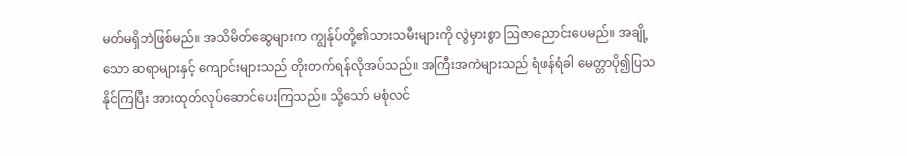မတ်မရှိဘဲဖြစ်မည်။ အသိမိတ်ဆွေများက ကျွန်ုပ်တို့၏သားသမီးများကို လွဲမှားစွာ ဩဇာညောင်းပေမည်။ အချို့သော ဆရာများနှင့် ကျောင်းများသည် တိုးတက်ရန်လိုအပ်သည်။ အကြီးအကဲများသည် ရံဖန်ရံခါ မေတ္တာပို၍ပြသနိုင်ကြပြီး အားထုတ်လုပ်ဆောင်ပေးကြသည်။ သို့သော် မစုံလင်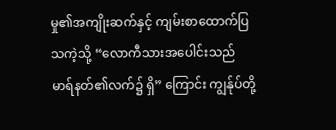မှု၏အကျိုးဆက်နှင့် ကျမ်းစာထောက်ပြသကဲ့သို့ “လောကီသားအပေါင်းသည် မာရ်နတ်၏လက်၌ ရှိ” ကြောင်း ကျွန်ုပ်တို့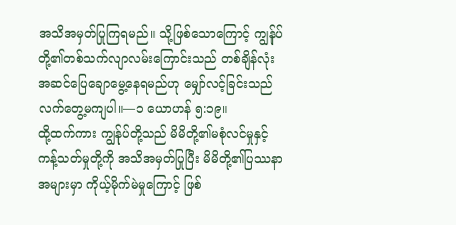အသိအမှတ်ပြုကြရမည်။ သို့ဖြစ်သောကြောင့် ကျွန်ုပ်တို့၏တစ်သက်လျာလမ်းကြောင်းသည် တစ်ချိန်လုံးအဆင်ပြေချောမွေ့နေရမည်ဟု မျှော်လင့်ခြင်းသည် လက်တွေ့မကျပါ။—၁ ယောဟန် ၅:၁၉။
ထို့ထက်ကား ကျွန်ုပ်တို့သည် မိမိတို့၏မစုံလင်မှုနှင့် ကန့်သတ်မှုတို့ကို အသိအမှတ်ပြုပြီး မိမိတို့၏ပြဿနာအများမှာ ကိုယ့်မိုက်မဲမှုကြောင့် ဖြစ်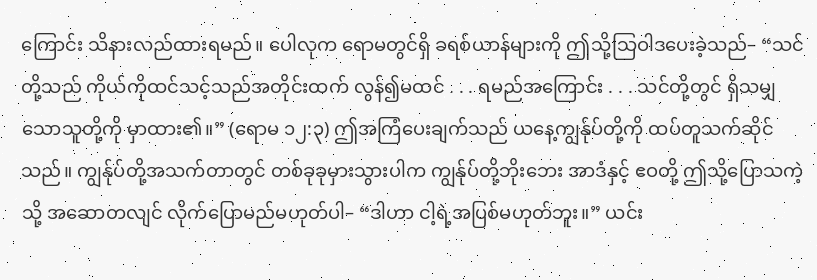ကြောင်း သိနားလည်ထားရမည်။ ပေါလုက ရောမတွင်ရှိ ခရစ်ယာန်များကို ဤသို့သြဝါဒပေးခဲ့သည်– “သင်တို့သည် ကိုယ်ကိုထင်သင့်သည်အတိုင်းထက် လွန်၍မထင် . . . ရမည်အကြောင်း . . . သင်တို့တွင် ရှိသမျှသောသူတို့ကို မှာထား၏။” (ရောမ ၁၂:၃) ဤအကြံပေးချက်သည် ယနေ့ကျွန်ုပ်တို့ကို ထပ်တူသက်ဆိုင်သည်။ ကျွန်ုပ်တို့အသက်တာတွင် တစ်ခုခုမှားသွားပါက ကျွန်ုပ်တို့ဘိုးဘေး အာဒံနှင့် ဧဝတို့ ဤသို့ပြောသကဲ့သို့ အဆောတလျင် လိုက်ပြောမည်မဟုတ်ပါ– “ဒါဟာ ငါ့ရဲ့အပြစ်မဟုတ်ဘူး။” ယင်း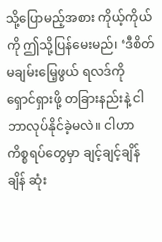သို့ပြောမည့်အစား ကိုယ့်ကိုယ်ကို ဤသို့ပြန်မေးမည်၊ ‘ဒီစိတ်မချမ်းမြေ့ဖွယ် ရလဒ်ကို ရှောင်ရှားဖို့ တခြားနည်းနဲ့ ငါဘာလုပ်နိုင်ခဲ့မလဲ။ ငါဟာ ကိစ္စရပ်တွေမှာ ချင့်ချင့်ချိန်ချိန် ဆုံး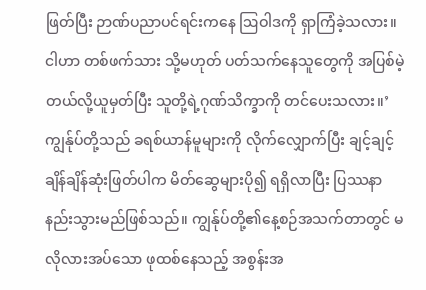ဖြတ်ပြီး ဉာဏ်ပညာပင်ရင်းကနေ ဩဝါဒကို ရှာကြံခဲ့သလား။ ငါဟာ တစ်ဖက်သား သို့မဟုတ် ပတ်သက်နေသူတွေကို အပြစ်မဲ့တယ်လို့ယူမှတ်ပြီး သူတို့ရဲ့ဂုဏ်သိက္ခာကို တင်ပေးသလား။’
ကျွန်ုပ်တို့သည် ခရစ်ယာန်မူများကို လိုက်လျှောက်ပြီး ချင့်ချင့်ချိန်ချိန်ဆုံးဖြတ်ပါက မိတ်ဆွေများပို၍ ရရှိလာပြီး ပြဿနာနည်းသွားမည်ဖြစ်သည်။ ကျွန်ုပ်တို့၏နေ့စဉ်အသက်တာတွင် မလိုလားအပ်သော ဖုထစ်နေသည့် အစွန်းအ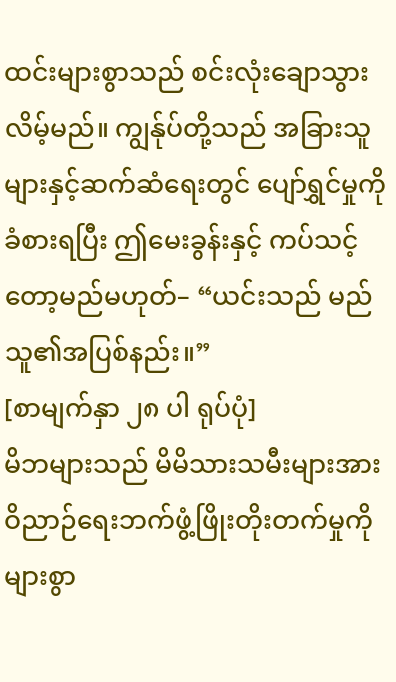ထင်းများစွာသည် စင်းလုံးချောသွားလိမ့်မည်။ ကျွန်ုပ်တို့သည် အခြားသူများနှင့်ဆက်ဆံရေးတွင် ပျော်ရွှင်မှုကိုခံစားရပြီး ဤမေးခွန်းနှင့် ကပ်သင့်တော့မည်မဟုတ်– “ယင်းသည် မည်သူ၏အပြစ်နည်း။”
[စာမျက်နှာ ၂၈ ပါ ရုပ်ပုံ]
မိဘများသည် မိမိသားသမီးများအား ဝိညာဉ်ရေးဘက်ဖွံ့ဖြိုးတိုးတက်မှုကို များစွာ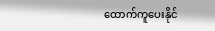ထောက်ကူပေးနိုင်